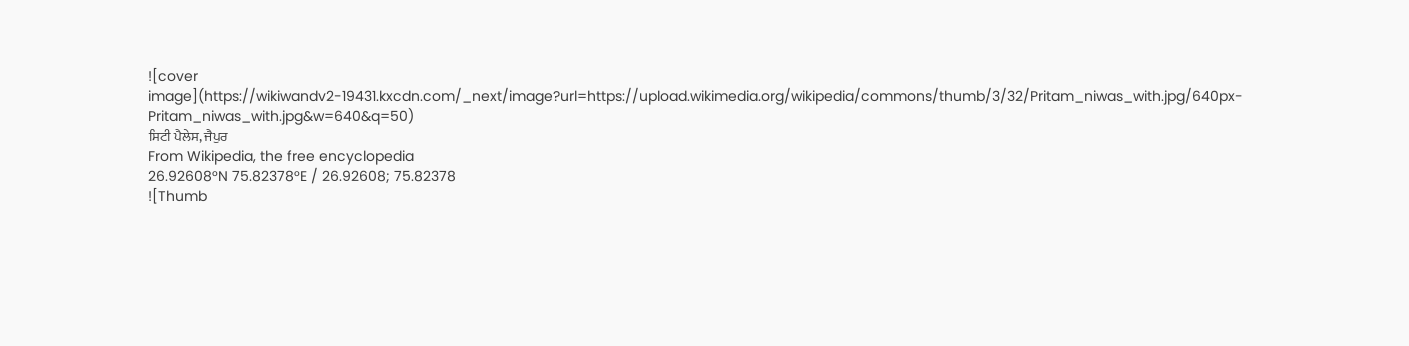![cover image](https://wikiwandv2-19431.kxcdn.com/_next/image?url=https://upload.wikimedia.org/wikipedia/commons/thumb/3/32/Pritam_niwas_with.jpg/640px-Pritam_niwas_with.jpg&w=640&q=50)
ਸਿਟੀ ਪੈਲੇਸ, ਜੈਪੁਰ
From Wikipedia, the free encyclopedia
26.92608°N 75.82378°E / 26.92608; 75.82378
![Thumb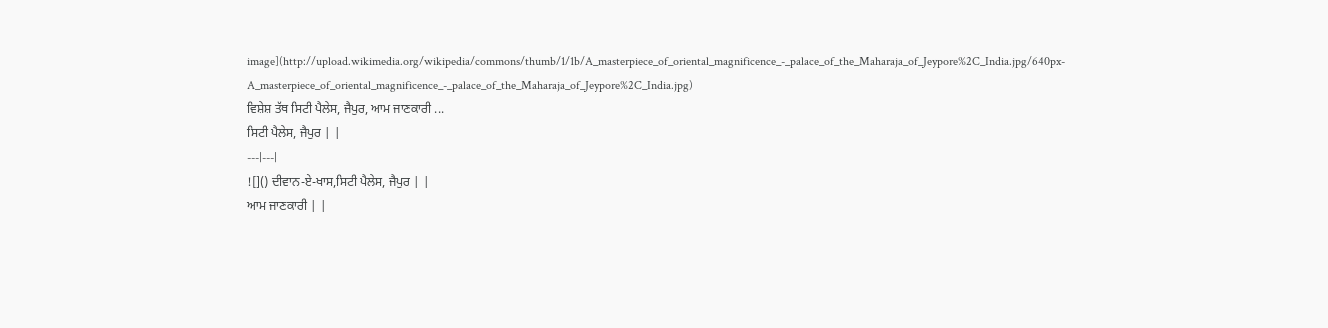image](http://upload.wikimedia.org/wikipedia/commons/thumb/1/1b/A_masterpiece_of_oriental_magnificence_-_palace_of_the_Maharaja_of_Jeypore%2C_India.jpg/640px-A_masterpiece_of_oriental_magnificence_-_palace_of_the_Maharaja_of_Jeypore%2C_India.jpg)
ਵਿਸ਼ੇਸ਼ ਤੱਥ ਸਿਟੀ ਪੈਲੇਸ, ਜੈਪੁਰ, ਆਮ ਜਾਣਕਾਰੀ ...
ਸਿਟੀ ਪੈਲੇਸ, ਜੈਪੁਰ | |
---|---|
![]() ਦੀਵਾਨ-ਏ-ਖਾਸ,ਸਿਟੀ ਪੈਲੇਸ, ਜੈਪੁਰ | |
ਆਮ ਜਾਣਕਾਰੀ | |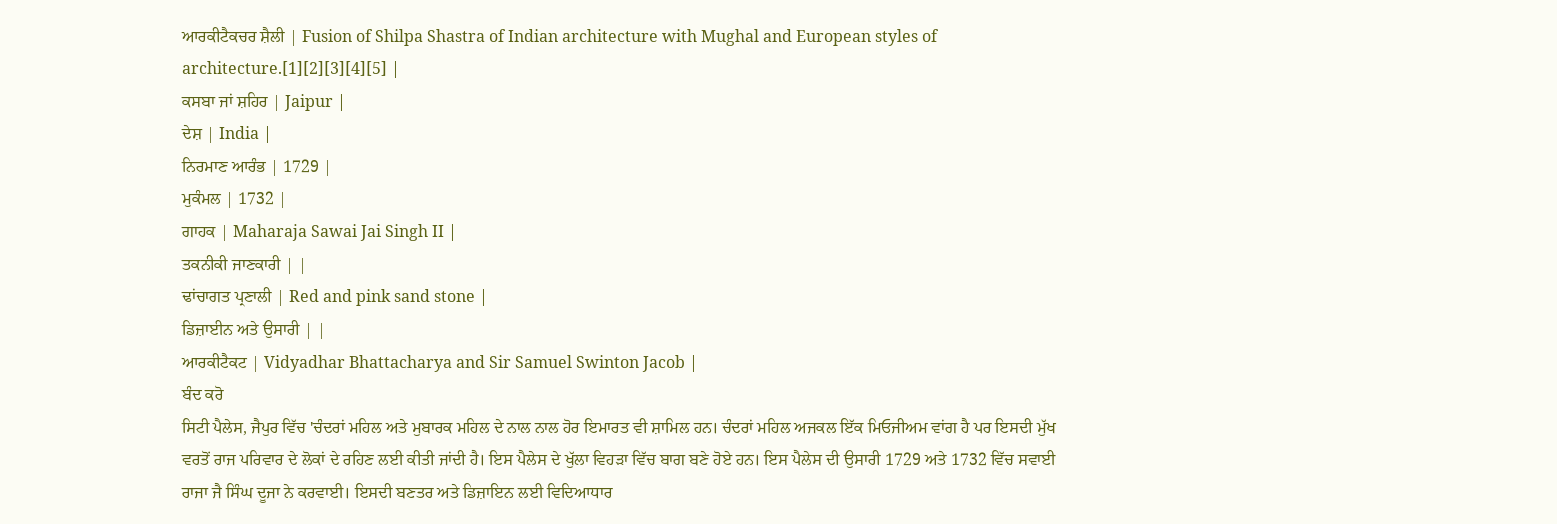ਆਰਕੀਟੈਕਚਰ ਸ਼ੈਲੀ | Fusion of Shilpa Shastra of Indian architecture with Mughal and European styles of architecture.[1][2][3][4][5] |
ਕਸਬਾ ਜਾਂ ਸ਼ਹਿਰ | Jaipur |
ਦੇਸ਼ | India |
ਨਿਰਮਾਣ ਆਰੰਭ | 1729 |
ਮੁਕੰਮਲ | 1732 |
ਗਾਹਕ | Maharaja Sawai Jai Singh II |
ਤਕਨੀਕੀ ਜਾਣਕਾਰੀ | |
ਢਾਂਚਾਗਤ ਪ੍ਰਣਾਲੀ | Red and pink sand stone |
ਡਿਜ਼ਾਈਨ ਅਤੇ ਉਸਾਰੀ | |
ਆਰਕੀਟੈਕਟ | Vidyadhar Bhattacharya and Sir Samuel Swinton Jacob |
ਬੰਦ ਕਰੋ
ਸਿਟੀ ਪੈਲੇਸ, ਜੈਪੁਰ ਵਿੱਚ 'ਚੰਦਰਾਂ ਮਹਿਲ ਅਤੇ ਮੁਬਾਰਕ ਮਹਿਲ ਦੇ ਨਾਲ ਨਾਲ ਹੋਰ ਇਮਾਰਤ ਵੀ ਸ਼ਾਮਿਲ ਹਨ। ਚੰਦਰਾਂ ਮਹਿਲ ਅਜਕਲ ਇੱਕ ਮਿਓਜੀਅਮ ਵਾਂਗ ਹੈ ਪਰ ਇਸਦੀ ਮੁੱਖ ਵਰਤੋਂ ਰਾਜ ਪਰਿਵਾਰ ਦੇ ਲੋਕਾਂ ਦੇ ਰਹਿਣ ਲਈ ਕੀਤੀ ਜਾਂਦੀ ਹੈ। ਇਸ ਪੈਲੇਸ ਦੇ ਖੁੱਲਾ ਵਿਹੜਾ ਵਿੱਚ ਬਾਗ ਬਣੇ ਹੋਏ ਹਨ। ਇਸ ਪੈਲੇਸ ਦੀ ਉਸਾਰੀ 1729 ਅਤੇ 1732 ਵਿੱਚ ਸਵਾਈ ਰਾਜਾ ਜੈ ਸਿੰਘ ਦੂਜਾ ਨੇ ਕਰਵਾਈ। ਇਸਦੀ ਬਣਤਰ ਅਤੇ ਡਿਜ਼ਾਇਨ ਲਈ ਵਿਦਿਆਧਾਰ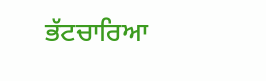ਭੱਟਚਾਰਿਆ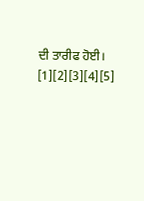ਦੀ ਤਾਰੀਫ ਹੋਈ। [1][2][3][4][5]